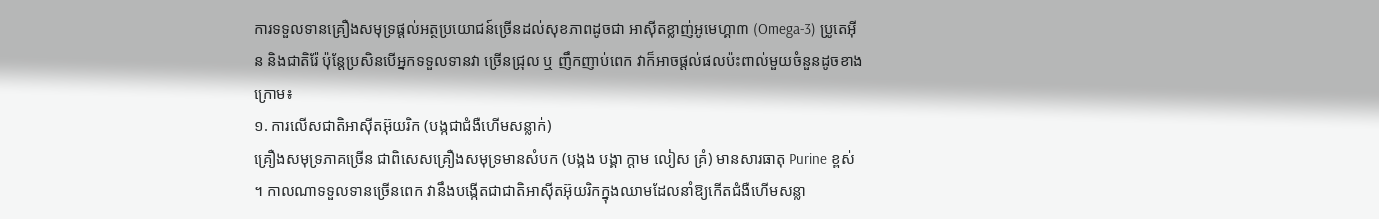ការទទួលទានគ្រឿងសមុទ្រផ្ដល់អត្ថប្រយោជន៍ច្រើនដល់សុខភាពដូចជា អាស៊ីតខ្លាញ់អូមេហ្គា៣ (Omega-3) ប្រូតេអ៊ីន និងជាតិរ៉ែ ប៉ុន្តែប្រសិនបើអ្នកទទួលទានវា ច្រើនជ្រុល ឬ ញឹកញាប់ពេក វាក៏អាចផ្ដល់ផលប៉ះពាល់មួយចំនួនដូចខាងក្រោម៖
១. ការលើសជាតិអាស៊ីតអ៊ុយរិក (បង្កជាជំងឺហើមសន្លាក់)
គ្រឿងសមុទ្រភាគច្រើន ជាពិសេសគ្រឿងសមុទ្រមានសំបក (បង្កង បង្គា ក្ដាម លៀស គ្រំ) មានសារធាតុ Purine ខ្ពស់ ។ កាលណាទទួលទានច្រើនពេក វានឹងបង្កើតជាជាតិអាស៊ីតអ៊ុយរិកក្នុងឈាមដែលនាំឱ្យកើតជំងឺហើមសន្លា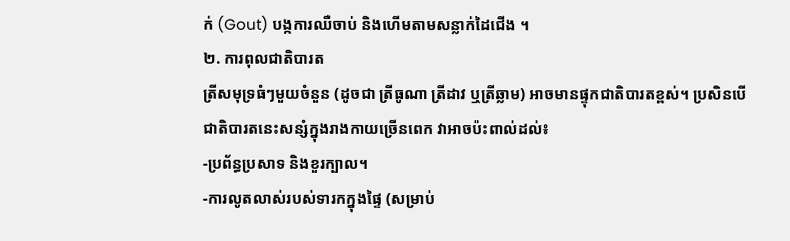ក់ (Gout) បង្កការឈឺចាប់ និងហើមតាមសន្លាក់ដៃជើង ។
២. ការពុលជាតិបារត
ត្រីសមុទ្រធំៗមួយចំនួន (ដូចជា ត្រីធូណា ត្រីដាវ ឬត្រីឆ្លាម) អាចមានផ្ទុកជាតិបារតខ្ពស់។ ប្រសិនបើជាតិបារតនេះសន្សំក្នុងរាងកាយច្រើនពេក វាអាចប៉ះពាល់ដល់៖
-ប្រព័ន្ធប្រសាទ និងខួរក្បាល។
-ការលូតលាស់របស់ទារកក្នុងផ្ទៃ (សម្រាប់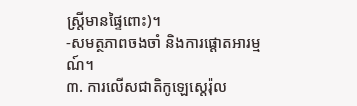ស្ត្រីមានផ្ទៃពោះ)។
-សមត្ថភាពចងចាំ និងការផ្ដោតអារម្មណ៍។
៣. ការលើសជាតិកូឡេស្តេរ៉ុល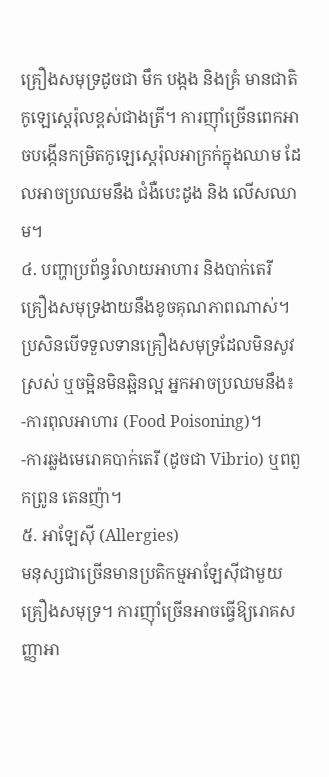គ្រឿងសមុទ្រដូចជា មឹក បង្កង និងគ្រំ មានជាតិកូឡេស្តេរ៉ុលខ្ពស់ជាងត្រី។ ការញ៉ាំច្រើនពេកអាចបង្កើនកម្រិតកូឡេស្តេរ៉ុលអាក្រក់ក្នុងឈាម ដែលអាចប្រឈមនឹង ជំងឺបេះដូង និង លើសឈាម។
៤. បញ្ហាប្រព័ន្ធរំលាយអាហារ និងបាក់តេរី
គ្រឿងសមុទ្រងាយនឹងខូចគុណភាពណាស់។ ប្រសិនបើទទួលទានគ្រឿងសមុទ្រដែលមិនសូវស្រស់ ឬចម្អិនមិនឆ្អិនល្អ អ្នកអាចប្រឈមនឹង៖
-ការពុលអាហារ (Food Poisoning)។
-ការឆ្លងមេរោគបាក់តេរី (ដូចជា Vibrio) ឬពពួកព្រូន តេនញ៉ា។
៥. អាឡែស៊ី (Allergies)
មនុស្សជាច្រើនមានប្រតិកម្មអាឡែស៊ីជាមួយគ្រឿងសមុទ្រ។ ការញ៉ាំច្រើនអាចធ្វើឱ្យរោគសញ្ញាអា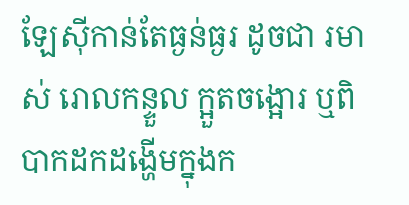ឡែស៊ីកាន់តែធ្ងន់ធ្ងរ ដូចជា រមាស់ រោលកន្ទួល ក្អួតចង្អោរ ឬពិបាកដកដង្ហើមក្នុងក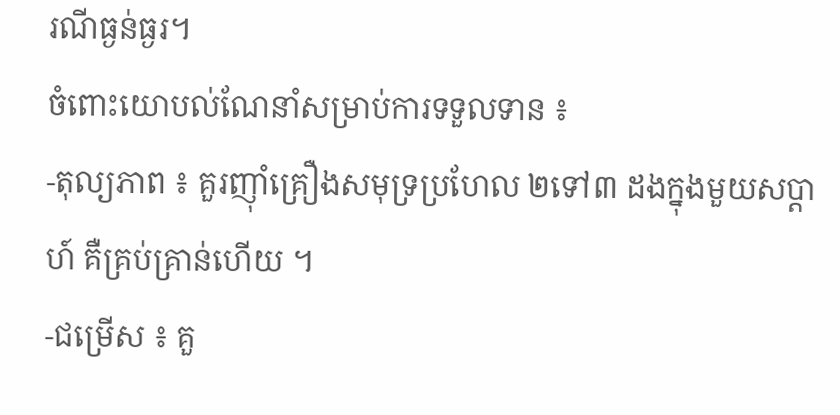រណីធ្ងន់ធ្ងរ។
ចំពោះយោបល់ណែនាំសម្រាប់ការទទួលទាន ៖
-តុល្យភាព ៖ គួរញ៉ាំគ្រឿងសមុទ្រប្រហែល ២ទៅ៣ ដងក្នុងមួយសប្តាហ៍ គឺគ្រប់គ្រាន់ហើយ ។
-ជម្រើស ៖ គួ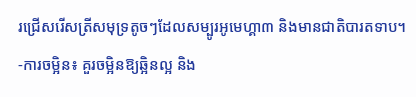រជ្រើសរើសត្រីសមុទ្រតូចៗដែលសម្បូរអូមេហ្គា៣ និងមានជាតិបារតទាប។
-ការចម្អិន៖ គួរចម្អិនឱ្យឆ្អិនល្អ និង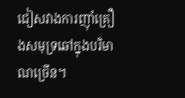ជៀសវាងការញ៉ាំគ្រឿងសមុទ្រឆៅក្នុងបរិមាណច្រើន។